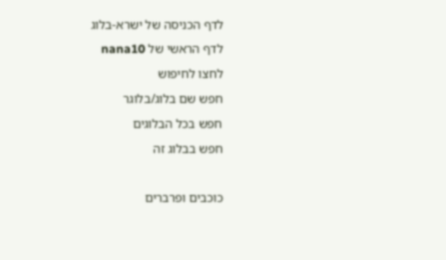לדף הכניסה של ישרא-בלוג
לדף הראשי של nana10
לחצו לחיפוש
חפש שם בלוג/בלוגר
חפש בכל הבלוגים
חפש בבלוג זה

כוכבים ופרברים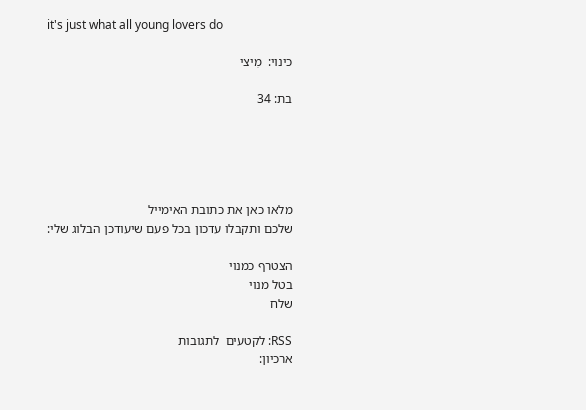it's just what all young lovers do

כינוי:  מִיצי

בת: 34





מלאו כאן את כתובת האימייל
שלכם ותקבלו עדכון בכל פעם שיעודכן הבלוג שלי:

הצטרף כמנוי
בטל מנוי
שלח

RSS: לקטעים  לתגובות
ארכיון: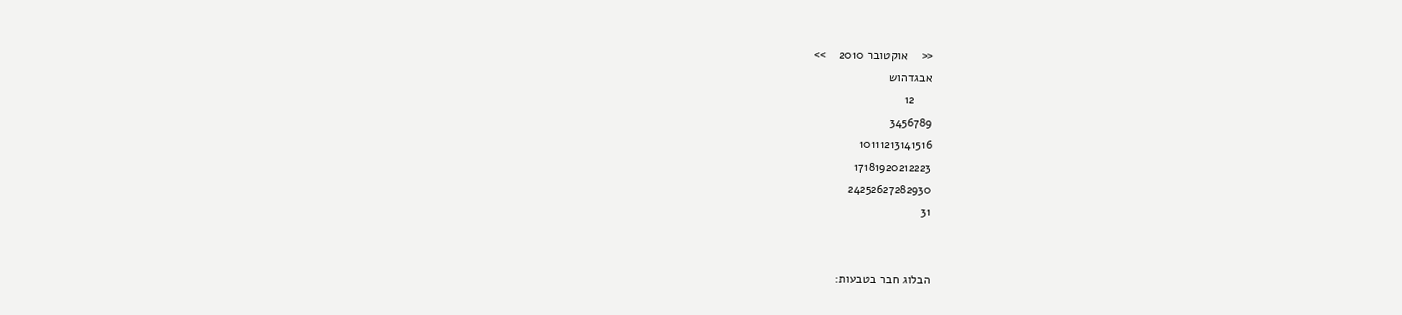<<    אוקטובר 2010    >>
אבגדהוש
     12
3456789
10111213141516
17181920212223
24252627282930
31


הבלוג חבר בטבעות: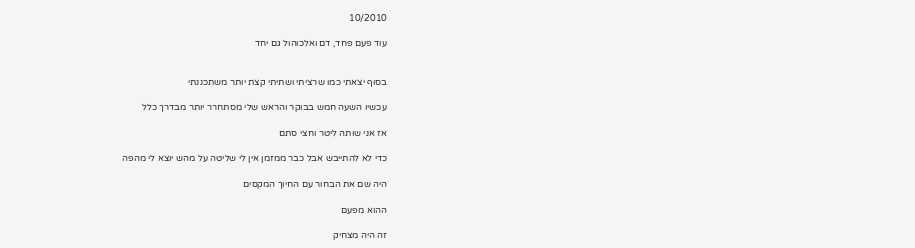10/2010

עוד פעם פחד, דם ואלכוהול גם יחד


בסוף יצאתי כמו שרציתי ושתיתי קצת יותר משתכננתי

עכשיו השעה חמש בבוקר והראש שלי מסתחרר יותר מבדרך כלל

אז אני שותה ליטר וחצי סתם

כדי לא להתייבש אבל כבר ממזמן אין לי שליטה על מהש יוצא לי מהפה

היה שם את הבחור עם החיוך המקסים

ההוא מפעם

זה היה מצחיק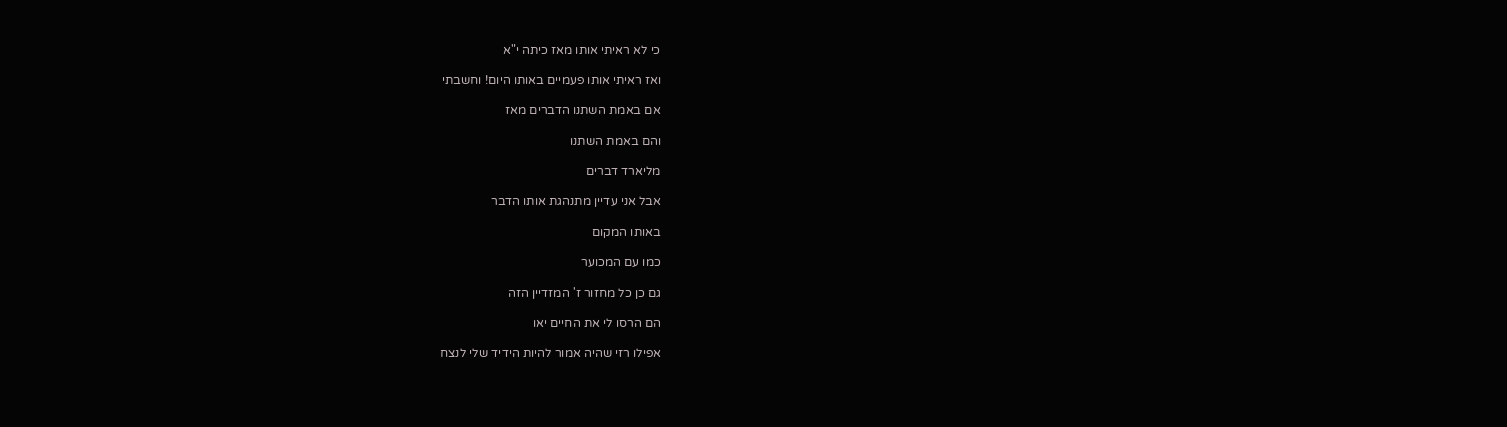כי לא ראיתי אותו מאז כיתה י"א

ואז ראיתי אותו פעמיים באותו היום! וחשבתי

אם באמת השתנו הדברים מאז

והם באמת השתנו

מליארד דברים

אבל אני עדיין מתנהגת אותו הדבר

באותו המקום

כמו עם המכוער

גם כן כל מחזור ז' המזדיין הזה

הם הרסו לי את החיים יאו

אפילו רזי שהיה אמור להיות הידיד שלי לנצח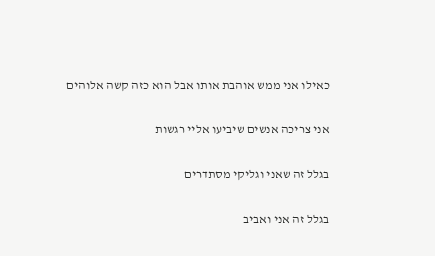כאילו אני ממש אוהבת אותו אבל הוא כזה קשה אלוהים

אני צריכה אנשים שיביעו אליי רגשות

בגלל זה שאני וגליקי מסתדרים

בגלל זה אני ואביב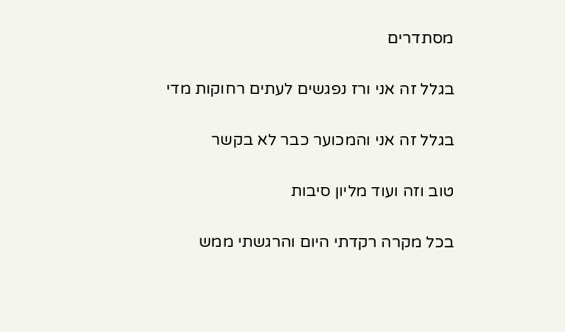מסתדרים

בגלל זה אני ורז נפגשים לעתים רחוקות מדי

בגלל זה אני והמכוער כבר לא בקשר

טוב וזה ועוד מליון סיבות

בכל מקרה רקדתי היום והרגשתי ממש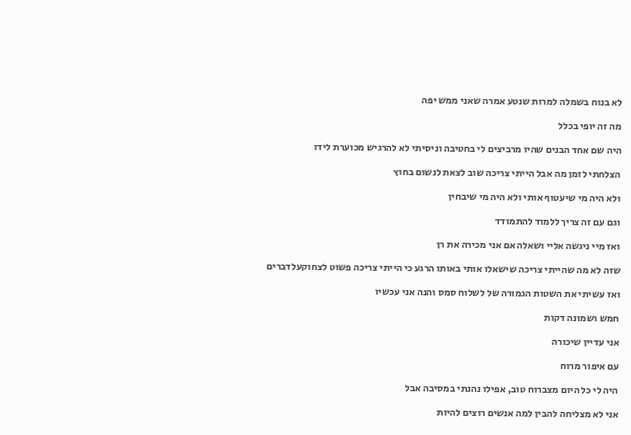לא בנוח בשמלה למרות שנטע אמרה שאני ממש יפה

מה זה יופי בכלל

היה שם אחד הבנים שהיו מרביצים לי בחטיבה וניסיתי לא להרגיש מכוערת לידו

הצלחתי לזמן מה אבל הייתי צריכה שוב לצאת לנשום בחוץ

ולא היה מי שיעטוף אותי ולא היה מי שיבחין

וגם עם זה צריך ללמוד להתמודד

ואז מיי ניגשה אליי ושאלה אם אני מכירה את רן

שזה לא מה שהייתי צריכה שישאלו אותי באותו הרגע כי הייתי צריכה פשוט לצחוקעלדברים

ואז עשיתי את השטות הגמורה של לשלוח סמס והנה אני עכשיו

חמש ושמונה דקות

אני עדיין שיכורה

עם איפור מרוח

היה לי כל היום מצברוח טוב, אפילו נהנתי במסיבה אבל

אני לא מצליחה להבין למה אנשים רוצים להיות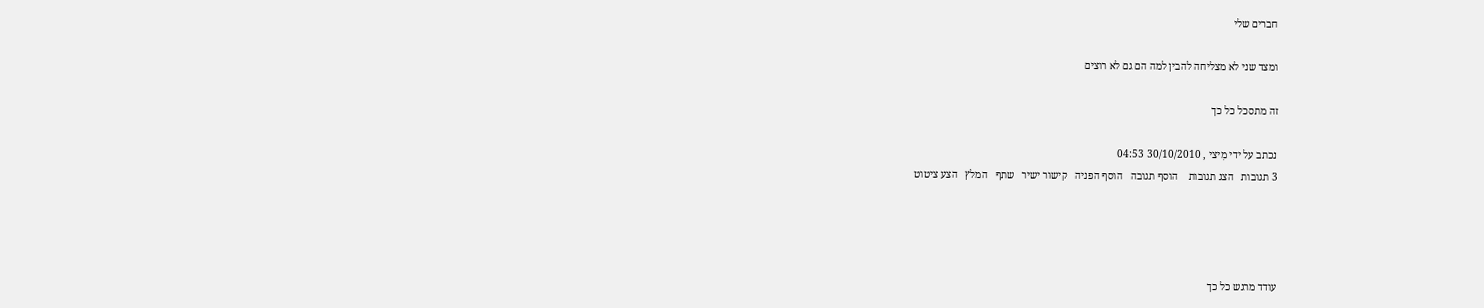חברים שלי

ומצד שני לא מצליחה להבין למה הם גם לא רוצים

זה מתסכל כל כך

נכתב על ידי מִיצי , 30/10/2010 04:53
3 תגובות   הצג תגובות    הוסף תגובה   הוסף הפניה   קישור ישיר   שתף   המלץ   הצע ציטוט




עודד מרגש כל כך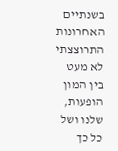בשנתיים האחרונות התרוצצתי לא מעט בין המון הופעות, שלנו ושל כל כך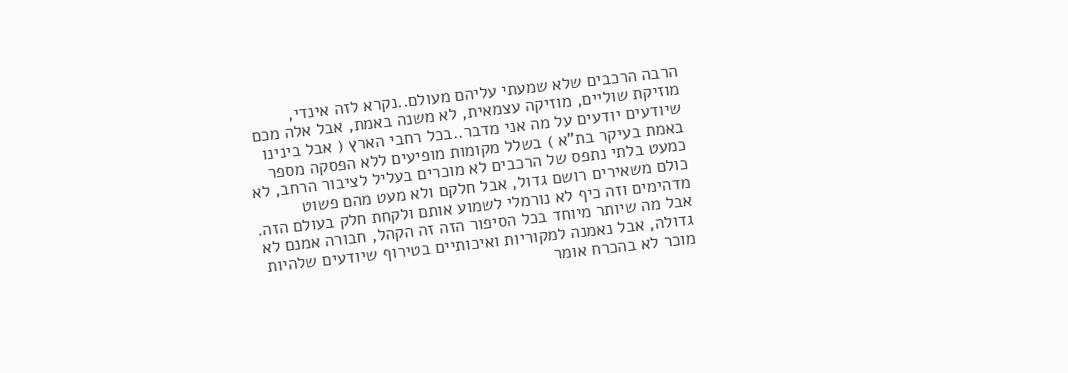הרבה הרכבים שלא שמעתי עליהם מעולם..נקרא לזה אינדי, מוזיקת שוליים, מוזיקה עצמאית, לא משנה באמת, אבל אלה מכם שיודעים יודעים על מה אני מדבר..בכל רחבי הארץ ( אבל בינינו באמת בעיקר בת"א ) בשלל מקומות מופיעים ללא הפסקה מספר כמעט בלתי נתפס של הרכבים לא מוכרים בעליל לציבור הרחב, לא כולם משאירים רושם גדול, אבל חלקם ולא מעט מהם פשוט מדהימים וזה כיף לא נורמלי לשמוע אותם ולקחת חלק בעולם הזה. אבל מה שיותר מיוחד בכל הסיפור הזה זה הקהל, חבורה אמנם לא גדולה, אבל נאמנה למקוריות ואיכותיים בטירוף שיודעים שלהיות מוכר לא בהכרח אומר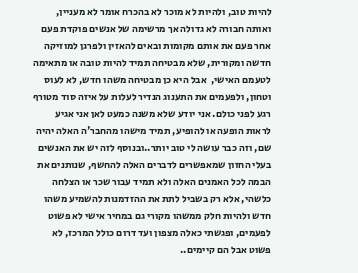להיות טוב, ולהיות לא מוכר לא בהכרח אומר לא מעניין, ואותה חבורה לא גדולה אך מרשימה של אנשים פוקדת פעם אחר פעם את אותם מקומות ובאים להאזין ולפרגן למוזיקה חדשה ומקורית, שלא מבטיחה תמיד להיות טובה או מתאימה לטעמם האישי,  אבל היא כן מבטיחה משהו חדש, לא לעוס וטחון, ולפעמים את התענוג הנדיר לעלות על איזה סוד מטורף רגע לפני כולם. אני יודע שלא משנה כמעט לאן אני אגיע לראות הופעה או להופיע, תמיד מישהו מהחבר'ה האלה יהיה שם, וזה כבר עושה לי טוב יותר..ובנוסף לזה יש את האנשים בעלי החזון שמאפשרים לדברים האלה להחשף, שנותנים את הבמה לכל האמנים האלה ולא תמיד עבור שכר או הצלחה כלשהי, אלא רק בשביל לתת את ההזדמנות להשמיע משהו חדש ולהיות חלק ממשהו מקורי גם במחיר אישי לא פשוט לפעמים, ופגשתי כאלה מצפון ועד דרום כולל המרכז, לא פשוט אבל הם קיימים..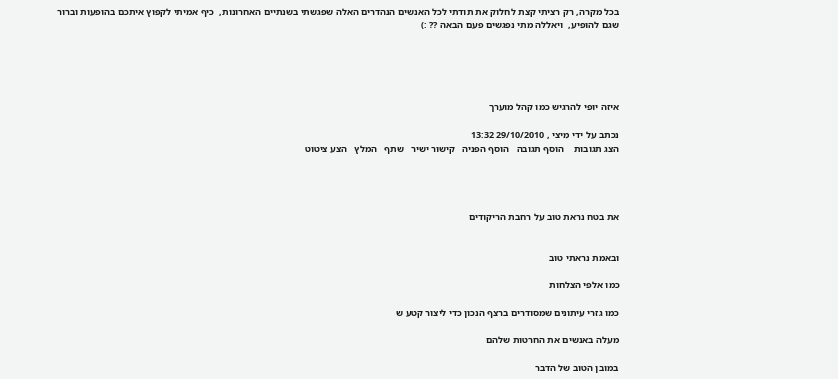בכל מקרה, רק רציתי קצת לחלוק את תודתי לכל האנשים הנהדרים האלה שפגשתי בשנתיים האחרונות,  כיף אמיתי לקפוץ איתכם בהופעות וברור שגם להופיע,  ויאללה מתי נפגשים פעם הבאה ?? :)





איזה יופי להרגיש כמו קהל מוערך

נכתב על ידי מִיצי , 29/10/2010 13:32
הצג תגובות    הוסף תגובה   הוסף הפניה   קישור ישיר   שתף   המלץ   הצע ציטוט




את בטח נראת טוב על רחבת הריקודים


ובאמת נראתי טוב

כמו אלפי הצלחות

כמו גזרי עיתונים שמסודרים ברצף הנכון כדי ליצור קטע ש

מעלה באנשים את החרטות שלהם

במובן הטוב של הדבר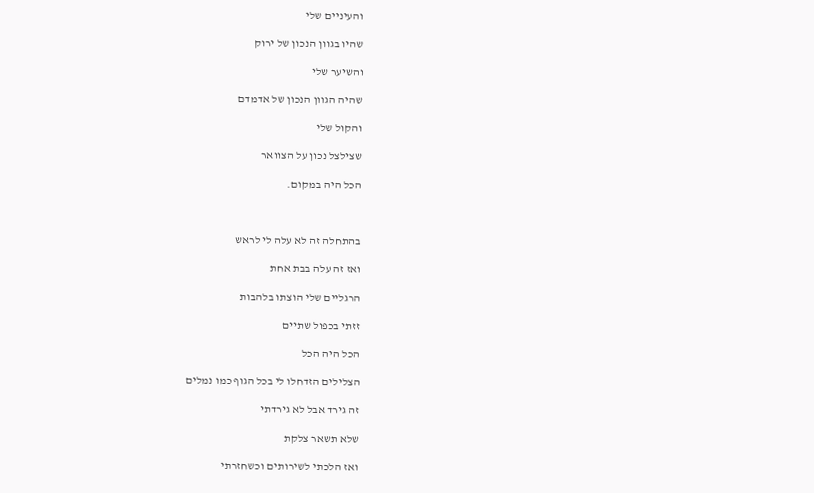והעיניים שלי

שהיו בגוון הנכון של ירוק

והשיער שלי

שהיה הגוון הנכון של אדמדם

והקול שלי

שצילצל נכון על הצוואר

הכל היה במקום.



בהתחלה זה לא עלה לי לראש

ואז זה עלה בבת אחת

הרגליים שלי הוצתו בלהבות

זזתי בכפול שתיים

הכל היה הכל

הצלילים הזדחלו לי בכל הגוף כמו נמלים

זה גירד אבל לא גירדתי

שלא תשאר צלקת

ואז הלכתי לשירותים וכשחזרתי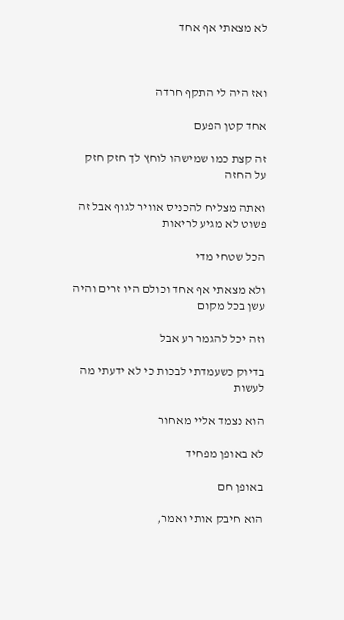לא מצאתי אף אחד



ואז היה לי התקף חרדה

אחד קטן הפעם

זה קצת כמו שמישהו לוחץ לך חזק חזק על החזה

ואתה מצליח להכניס אוויר לגוף אבל זה פשוט לא מגיע לריאות

הכל שטחי מדי

ולא מצאתי אף אחד וכולם היו זרים והיה עשן בכל מקום

וזה יכל להגמר רע אבל

בדיוק כשעמדתי לבכות כי לא ידעתי מה לעשות

הוא נצמד אליי מאחור

לא באופן מפחיד

באופן חם

הוא חיבק אותי ואמר,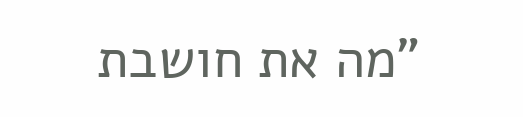"מה את חושבת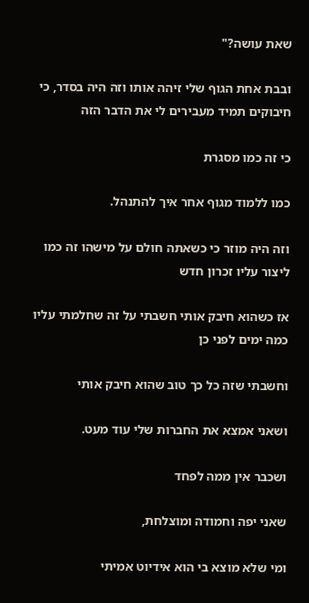שאת עושה?"

ובבת אחת הגוף שלי זיהה אותו וזה היה בסדר, כי חיבוקים תמיד מעבירים לי את הדבר הזה

כי זה כמו מסגרת

כמו ללמוד מגוף אחר איך להתנהל.

וזה היה מוזר כי כשאתה חולם על מישהו זה כמו ליצור עליו זכרון חדש

אז כשהוא חיבק אותי חשבתי על זה שחלמתי עליו כמה ימים לפני כן

וחשבתי שזה כל כך טוב שהוא חיבק אותי

ושאני אמצא את החברות שלי עוד מעט.

ושכבר אין ממה לפחד

שאני יפה וחמודה ומוצלחת,

ומי שלא מוצא בי הוא אידיוט אמיתי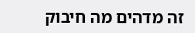זה מדהים מה חיבוק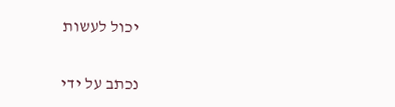יכול לעשות

נכתב על ידי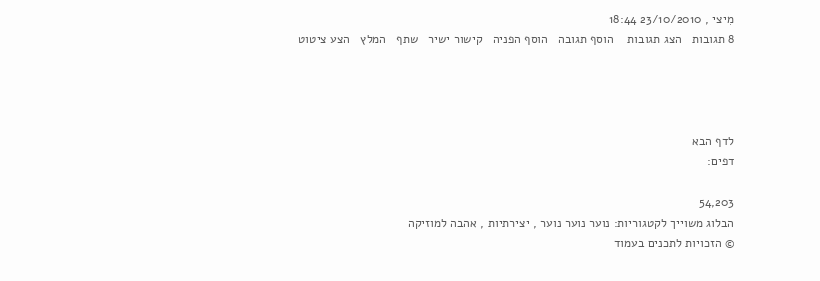מִיצי , 23/10/2010 18:44
8 תגובות   הצג תגובות    הוסף תגובה   הוסף הפניה   קישור ישיר   שתף   המלץ   הצע ציטוט




לדף הבא
דפים:

54,203
הבלוג משוייך לקטגוריות: נוער נוער נוער , יצירתיות , אהבה למוזיקה
© הזכויות לתכנים בעמוד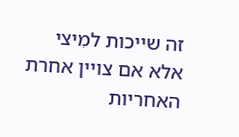זה שייכות למִיצי אלא אם צויין אחרת
האחריות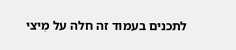לתכנים בעמוד זה חלה על מִיצי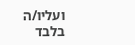ועליו/ה בלבד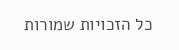כל הזכויות שמורות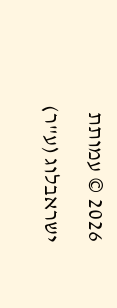2026 © עמותת ישראבלוג (ע"ר)